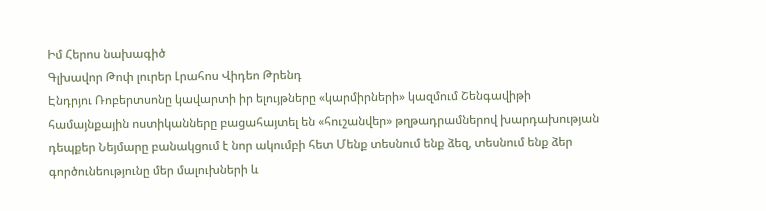Իմ Հերոս նախագիծ
Գլխավոր Թոփ լուրեր Լրահոս Վիդեո Թրենդ
Էնդրյու Ռոբերտսոնը կավարտի իր ելույթները «կարմիրների» կազմում Շենգավիթի համայնքային ոստիկանները բացահայտել են «հուշանվեր» թղթադրամներով խարդախության դեպքեր Նեյմարը բանակցում է նոր ակումբի հետ Մենք տեսնում ենք ձեզ, տեսնում ենք ձեր գործունեությունը մեր մալուխների և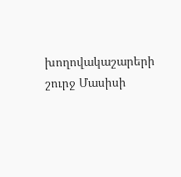խողովակաշարերի շուրջ Մասիսի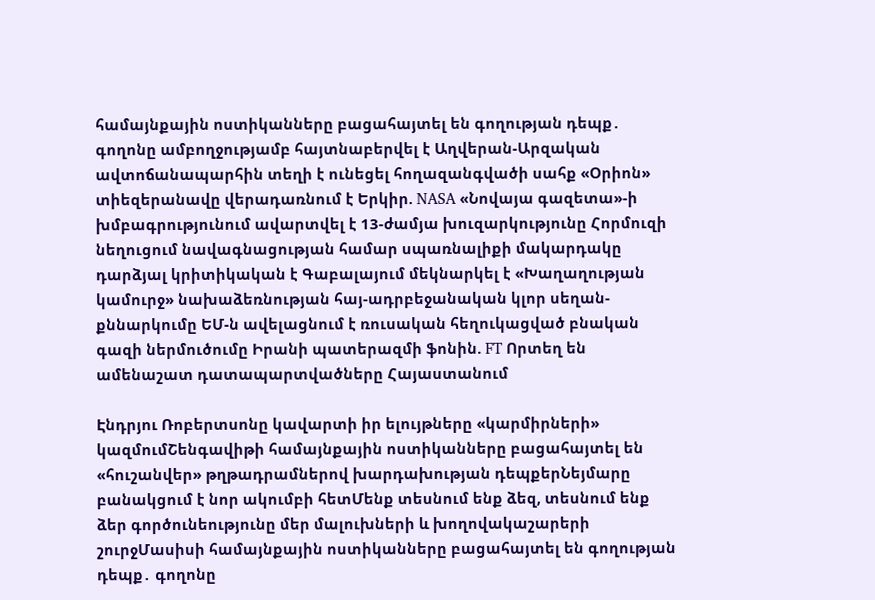համայնքային ոստիկանները բացահայտել են գողության դեպք․ գողոնը ամբողջությամբ հայտնաբերվել է Աղվերան-Արզական ավտոճանապարհին տեղի է ունեցել հողազանգվածի սահք «Օրիոն» տիեզերանավը վերադառնում է Երկիր. NASA «Նովայա գազետա»-ի խմբագրությունում ավարտվել է 13-ժամյա խուզարկությունը Հորմուզի նեղուցում նավագնացության համար սպառնալիքի մակարդակը դարձյալ կրիտիկական է Գաբալայում մեկնարկել է «Խաղաղության կամուրջ» նախաձեռնության հայ-ադրբեջանական կլոր սեղան-քննարկումը ԵՄ-ն ավելացնում է ռուսական հեղուկացված բնական գազի ներմուծումը Իրանի պատերազմի ֆոնին. FT Որտեղ են ամենաշատ դատապարտվածները Հայաստանում

Էնդրյու Ռոբերտսոնը կավարտի իր ելույթները «կարմիրների» կազմումՇենգավիթի համայնքային ոստիկանները բացահայտել են «հուշանվեր» թղթադրամներով խարդախության դեպքերՆեյմարը բանակցում է նոր ակումբի հետՄենք տեսնում ենք ձեզ, տեսնում ենք ձեր գործունեությունը մեր մալուխների և խողովակաշարերի շուրջՄասիսի համայնքային ոստիկանները բացահայտել են գողության դեպք․ գողոնը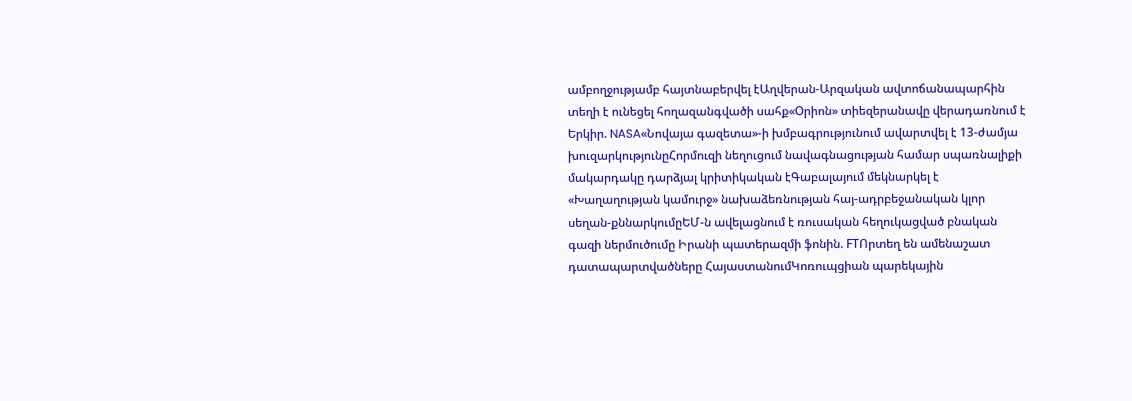ամբողջությամբ հայտնաբերվել էԱղվերան-Արզական ավտոճանապարհին տեղի է ունեցել հողազանգվածի սահք«Օրիոն» տիեզերանավը վերադառնում է Երկիր. NASA«Նովայա գազետա»-ի խմբագրությունում ավարտվել է 13-ժամյա խուզարկությունըՀորմուզի նեղուցում նավագնացության համար սպառնալիքի մակարդակը դարձյալ կրիտիկական էԳաբալայում մեկնարկել է «Խաղաղության կամուրջ» նախաձեռնության հայ-ադրբեջանական կլոր սեղան-քննարկումըԵՄ-ն ավելացնում է ռուսական հեղուկացված բնական գազի ներմուծումը Իրանի պատերազմի ֆոնին. FTՈրտեղ են ամենաշատ դատապարտվածները ՀայաստանումԿոռուպցիան պարեկային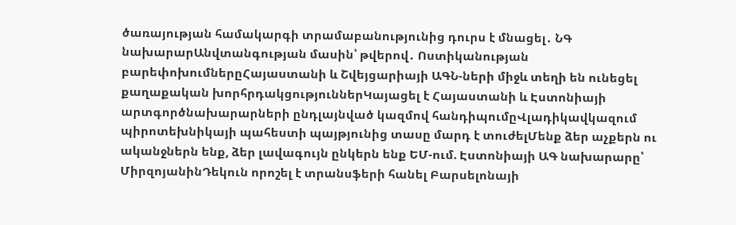ծառայության համակարգի տրամաբանությունից դուրս է մնացել․ ՆԳ նախարարԱնվտանգության մասին՝ թվերով․ Ոստիկանության բարեփոխումներըՀայաստանի և Շվեյցարիայի ԱԳՆ-ների միջև տեղի են ունեցել քաղաքական խորհրդակցություններԿայացել է Հայաստանի և Էստոնիայի արտգործնախարարների ընդլայնված կազմով հանդիպումըՎլադիկավկազում պիրոտեխնիկայի պահեստի պայթյունից տասը մարդ է տուժելՄենք ձեր աչքերն ու ականջներն ենք, ձեր լավագույն ընկերն ենք ԵՄ-ում. Էստոնիայի ԱԳ նախարարը՝ ՄիրզոյանինԴեկուն որոշել է տրանսֆերի հանել Բարսելոնայի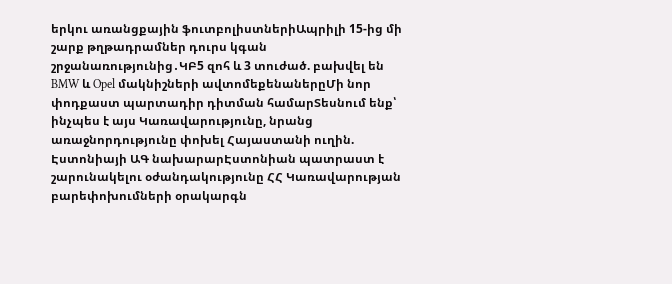երկու առանցքային ֆուտբոլիստներիԱպրիլի 15-ից մի շարք թղթադրամներ դուրս կգան շրջանառությունից․ԿԲ5 զոհ և 3 տուժած. բախվել են BMW և Opel մակնիշների ավտոմեքենաներըՄի նոր փոդքաստ պարտադիր դիտման համարՏեսնում ենք՝ ինչպես է այս Կառավարությունը, նրանց առաջնորդությունը փոխել Հայաստանի ուղին. Էստոնիայի ԱԳ նախարարԷստոնիան պատրաստ է շարունակելու օժանդակությունը ՀՀ Կառավարության բարեփոխումների օրակարգն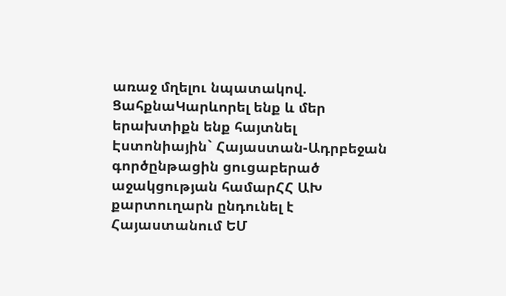առաջ մղելու նպատակով. ՑահքնաԿարևորել ենք և մեր երախտիքն ենք հայտնել Էստոնիային` Հայաստան-Ադրբեջան գործընթացին ցուցաբերած աջակցության համարՀՀ ԱԽ քարտուղարն ընդունել է Հայաստանում ԵՄ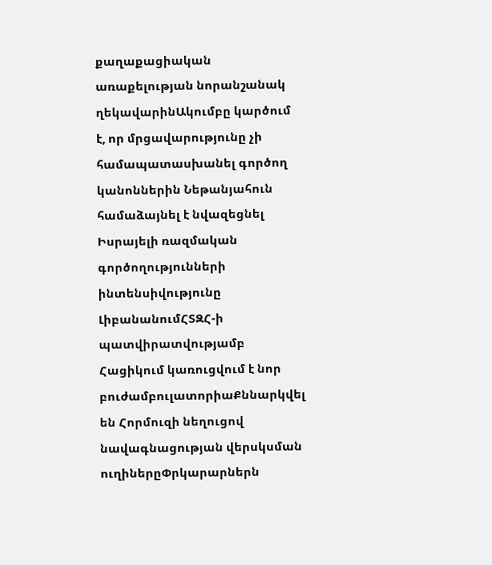քաղաքացիական առաքելության նորանշանակ ղեկավարինԱկումբը կարծում է, որ մրցավարությունը չի համապատասխանել գործող կանոններին Նեթանյահուն համաձայնել է նվազեցնել Իսրայելի ռազմական գործողությունների ինտենսիվությունը ԼիբանանումՀՏԶՀ-ի պատվիրատվությամբ Հացիկում կառուցվում է նոր բուժամբուլատորիաՔննարկվել են Հորմուզի նեղուցով նավագնացության վերսկսման ուղիներըՓրկարարներն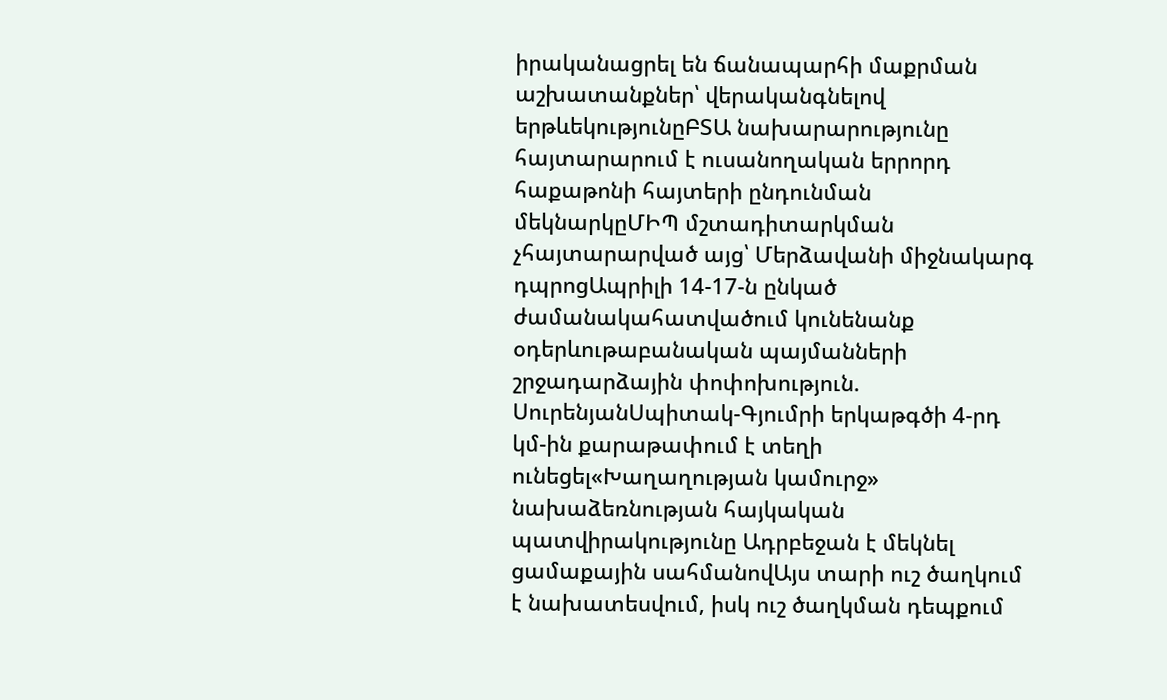իրականացրել են ճանապարհի մաքրման աշխատանքներ՝ վերականգնելով երթևեկությունըԲՏԱ նախարարությունը հայտարարում է ուսանողական երրորդ հաքաթոնի հայտերի ընդունման մեկնարկըՄԻՊ մշտադիտարկման չհայտարարված այց՝ Մերձավանի միջնակարգ դպրոցԱպրիլի 14-17-ն ընկած ժամանակահատվածում կունենանք օդերևութաբանական պայմանների շրջադարձային փոփոխություն. ՍուրենյանՍպիտակ-Գյումրի երկաթգծի 4-րդ կմ-ին քարաթափում է տեղի ունեցել«Խաղաղության կամուրջ» նախաձեռնության հայկական պատվիրակությունը Ադրբեջան է մեկնել ցամաքային սահմանովԱյս տարի ուշ ծաղկում է նախատեսվում, իսկ ուշ ծաղկման դեպքում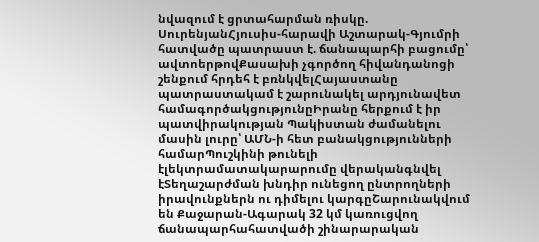նվազում է ցրտահարման ռիսկը. ՍուրենյանՀյուսիս-հարավի Աշտարակ-Գյումրի հատվածը պատրաստ է. ճանապարհի բացումը՝ ավտոերթովՔասախի չգործող հիվանդանոցի շենքում հրդեհ է բռնկվելՀայաստանը պատրաստակամ է շարունակել արդյունավետ համագործակցությունըԻրանը հերքում է իր պատվիրակության Պակիստան ժամանելու մասին լուրը՝ ԱՄՆ-ի հետ բանակցությունների համարՊուշկինի թունելի էլեկտրամատակարարումը վերականգնվել էՏեղաշարժման խնդիր ունեցող ընտրողների իրավունքներն ու դիմելու կարգըՇարունակվում են Քաջարան-Ագարակ 32 կմ կառուցվող ճանապարհահատվածի շինարարական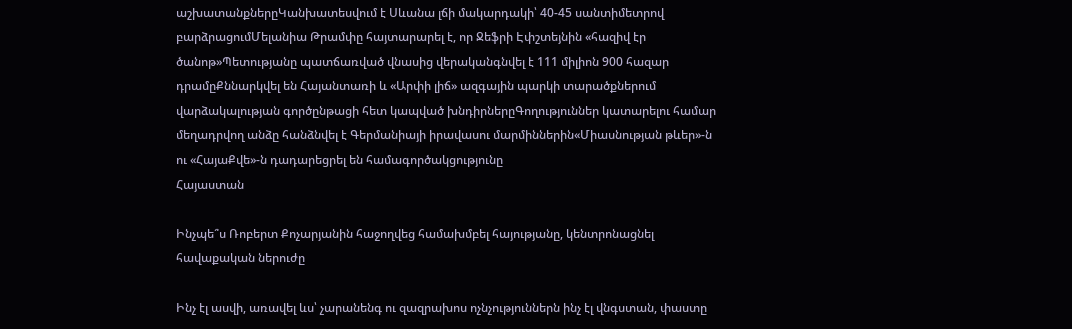աշխատանքներըԿանխատեսվում է Սևանա լճի մակարդակի՝ 40-45 սանտիմետրով բարձրացումՄելանիա Թրամփը հայտարարել է, որ Ջեֆրի Էփշտեյնին «հազիվ էր ծանոթ»Պետությանը պատճառված վնասից վերականգնվել է 111 միլիոն 900 հազար դրամըՔննարկվել են Հայանտառի և «Արփի լիճ» ազգային պարկի տարածքներում վարձակալության գործընթացի հետ կապված խնդիրներըԳողություններ կատարելու համար մեղադրվող անձը հանձնվել է Գերմանիայի իրավասու մարմիններին«Միասնության թևեր»-ն ու «ՀայաՔվե»-ն դադարեցրել են համագործակցությունը
Հայաստան

Ինչպե՞ս Ռոբերտ Քոչարյանին հաջողվեց համախմբել հայությանը, կենտրոնացնել հավաքական ներուժը

Ինչ էլ ասվի, առավել ևս՝ չարանենգ ու զազրախոս ոչնչություններն ինչ էլ վնգստան, փաստը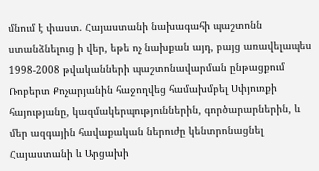մնում է փաստ. Հայաստանի նախագահի պաշտոնն ստանձնելուց ի վեր, եթե ոչ նախքան այդ, բայց առավելապես 1998-2008 թվականների պաշտոնավարման ընթացքում Ռոբերտ Քոչարյանին հաջողվեց համախմբել Սփյուռքի հայությանը, կազմակերպություններին, գործարարներին, և մեր ազգային հավաքական ներուժը կենտրոնացնել Հայաստանի և Արցախի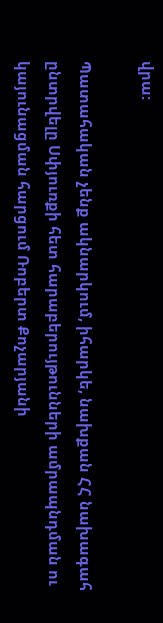վրա:

Պատահական չենք ակնարկում, իհարկե, նախքան ՀՀ նախագահ ընտրվելը Սփյուռքի հետ հարաբերույթունների ամրապնդման ու կայունացման հարցում Ռոբերտ Քոչարյանի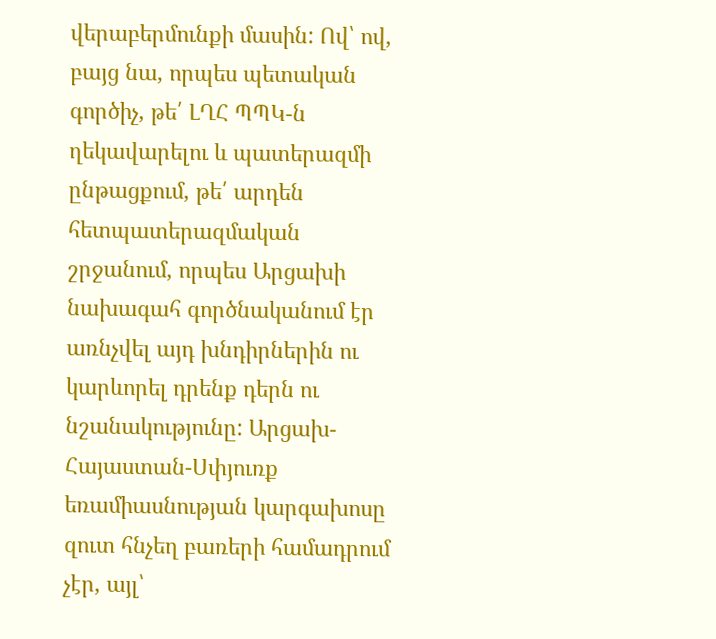վերաբերմունքի մասին: Ով՝ ով, բայց նա, որպես պետական գործիչ, թե՛ ԼՂՀ ՊՊԿ-ն ղեկավարելու և պատերազմի ընթացքում, թե՛ արդեն հետպատերազմական շրջանում, որպես Արցախի նախագահ գործնականում էր առնչվել այդ խնդիրներին ու կարևորել դրենք դերն ու նշանակությունը: Արցախ-Հայաստան-Սփյուռք եռամիասնության կարգախոսը զուտ հնչեղ բառերի համադրում չէր, այլ՝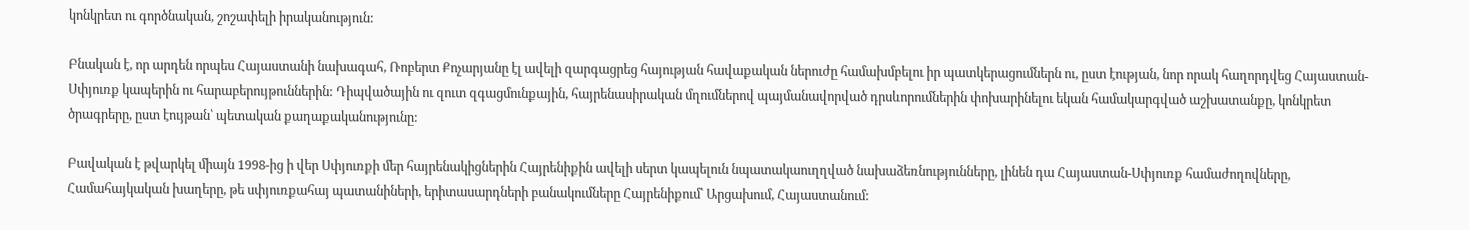կոնկրետ ու գործնական, շոշափելի իրականություն:

Բնական է, որ արդեն որպես Հայաստանի նախագահ, Ռոբերտ Քոչարյանը էլ ավելի զարգացրեց հայության հավաքական ներուժը համախմբելու իր պատկերացումներն ու, ըստ էության, նոր որակ հաղորդվեց Հայաստան-Սփյուռք կապերին ու հարաբերույթուններին: Դիպվածային ու զուտ զգացմունքային, հայրենասիրական մղումներով պայմանավորված դրսևորումներին փոխարինելու եկան համակարգված աշխատանքը, կոնկրետ ծրագրերը, ըստ էույթան՝ պետական քաղաքականությունը:

Բավական է թվարկել միայն 1998-ից ի վեր Սփյուռքի մեր հայրենակիցներին Հայրենիքին ավելի սերտ կապելուն նպատակաուղղված նախաձեռնությունները, լինեն դա Հայաստան-Սփյուռք համաժողովները, Համահայկական խաղերը, թե սփյուռքահայ պատանիների, երիտասարդների բանակումները Հայրենիքում՝ Արցախում, Հայաստանում: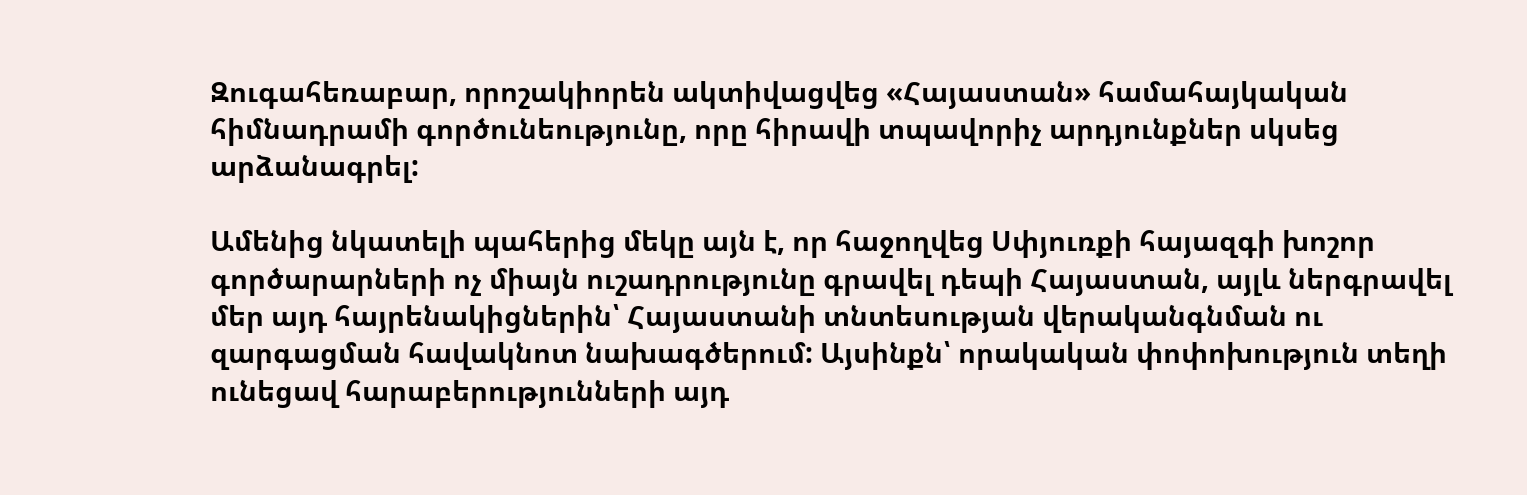Զուգահեռաբար, որոշակիորեն ակտիվացվեց «Հայաստան» համահայկական հիմնադրամի գործունեությունը, որը հիրավի տպավորիչ արդյունքներ սկսեց արձանագրել:

Ամենից նկատելի պահերից մեկը այն է, որ հաջողվեց Սփյուռքի հայազգի խոշոր գործարարների ոչ միայն ուշադրությունը գրավել դեպի Հայաստան, այլև ներգրավել մեր այդ հայրենակիցներին՝ Հայաստանի տնտեսության վերականգնման ու զարգացման հավակնոտ նախագծերում: Այսինքն՝ որակական փոփոխություն տեղի ունեցավ հարաբերությունների այդ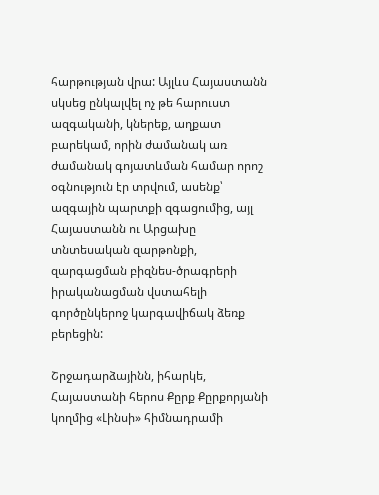հարթության վրա: Այլևս Հայաստանն սկսեց ընկալվել ոչ թե հարուստ ազգականի, կներեք, աղքատ բարեկամ, որին ժամանակ առ ժամանակ գոյատևման համար որոշ օգնություն էր տրվում, ասենք՝ ազգային պարտքի զգացումից, այլ Հայաստանն ու Արցախը տնտեսական զարթոնքի, զարգացման բիզնես-ծրագրերի իրականացման վստահելի գործընկերոջ կարգավիճակ ձեռք բերեցին:

Շրջադարձայինն, իհարկե, Հայաստանի հերոս Քըրք Քըրքորյանի կողմից «Լինսի» հիմնադրամի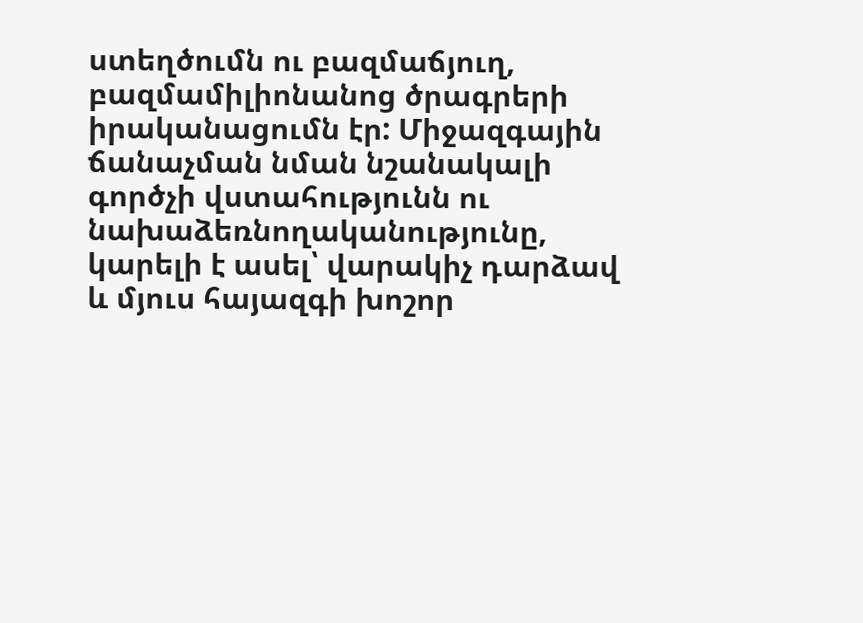ստեղծումն ու բազմաճյուղ, բազմամիլիոնանոց ծրագրերի իրականացումն էր: Միջազգային ճանաչման նման նշանակալի գործչի վստահությունն ու նախաձեռնողականությունը, կարելի է ասել՝ վարակիչ դարձավ և մյուս հայազգի խոշոր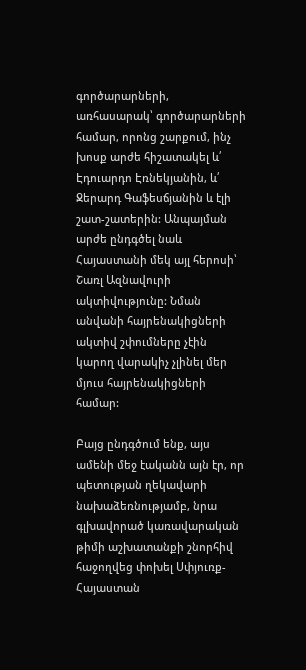գործարարների, առհասարակ՝ գործարարների համար, որոնց շարքում, ինչ խոսք արժե հիշատակել և՛ Էդուարդո Էռնեկյանին, և՛ Ջերարդ Գաֆեսճյանին և էլի շատ-շատերին: Անպայման արժե ընդգծել նաև Հայաստանի մեկ այլ հերոսի՝ Շառլ Ազնավուրի ակտիվությունը: Նման անվանի հայրենակիցների ակտիվ շփումները չէին կարող վարակիչ չլինել մեր մյուս հայրենակիցների համար:

Բայց ընդգծում ենք, այս ամենի մեջ էականն այն էր, որ պետության ղեկավարի նախաձեռնությամբ, նրա գլխավորած կառավարական թիմի աշխատանքի շնորհիվ հաջողվեց փոխել Սփյուռք-Հայաստան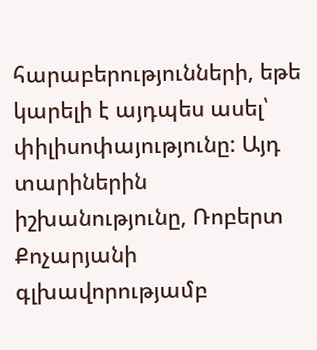հարաբերությունների, եթե կարելի է այդպես ասել՝ փիլիսոփայությունը: Այդ տարիներին իշխանությունը, Ռոբերտ Քոչարյանի գլխավորությամբ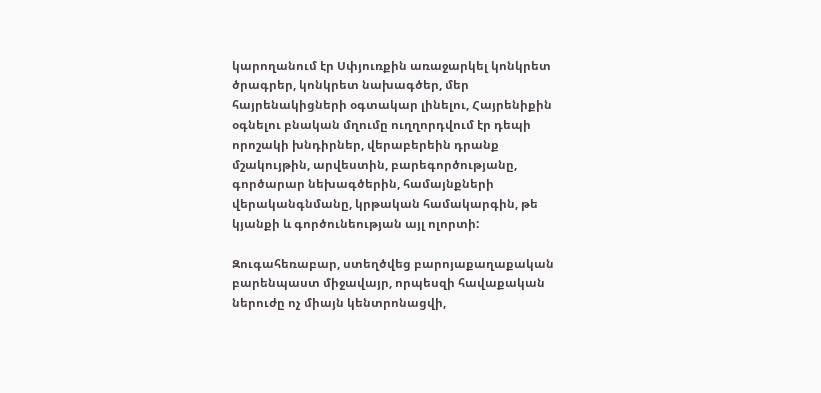կարողանում էր Սփյուռքին առաջարկել կոնկրետ ծրագրեր, կոնկրետ նախագծեր, մեր հայրենակիցների օգտակար լինելու, Հայրենիքին օգնելու բնական մղումը ուղղորդվում էր դեպի որոշակի խնդիրներ, վերաբերեին դրանք մշակույթին, արվեստին, բարեգործությանը, գործարար նեխագծերին, համայնքների վերականգնմանը, կրթական համակարգին, թե կյանքի և գործունեության այլ ոլորտի:

Զուգահեռաբար, ստեղծվեց բարոյաքաղաքական բարենպաստ միջավայր, որպեսզի հավաքական ներուժը ոչ միայն կենտրոնացվի,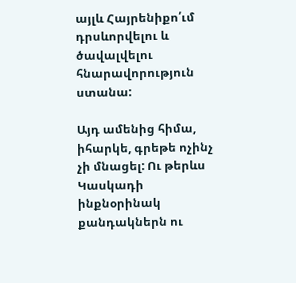այլև Հայրենիքո՛ւմ դրսևորվելու և ծավալվելու հնարավորություն ստանա:

Այդ ամենից հիմա, իհարկե, գրեթե ոչինչ չի մնացել: Ու թերևս Կասկադի ինքնօրինակ քանդակներն ու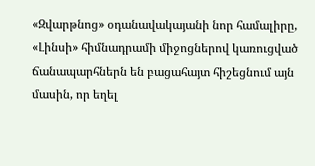«Զվարթնոց» օդանավակայանի նոր համալիրը, «Լինսի» հիմնադրամի միջոցներով կառուցված ճանապարհներն են բացահայտ հիշեցնում այն մասին, որ եղել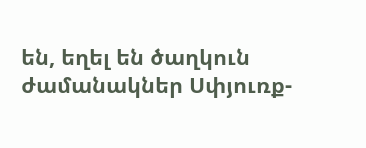են, եղել են ծաղկուն ժամանակներ Սփյուռք-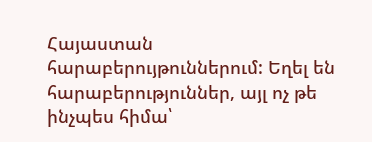Հայաստան հարաբերույթուններում: Եղել են հարաբերություններ, այլ ոչ թե ինչպես հիմա՝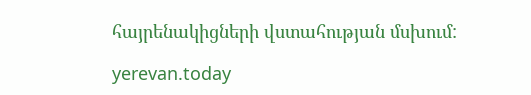հայրենակիցների վստահության մսխում:

yerevan.today